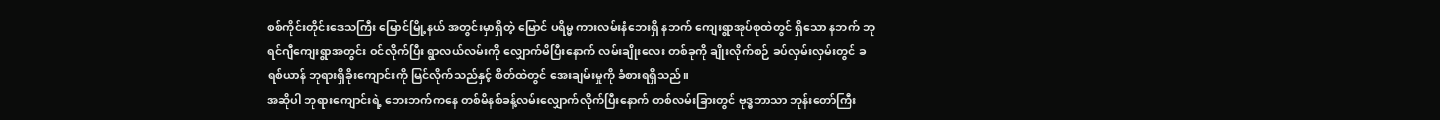စစ်ကိုင်းတိုင်းဒေသကြီး မြောင်မြို့နယ် အတွင်းမှာရှိတဲ့ မြောင် ပရိမ္မ ကားလမ်းနံဘေးရှိ နဘက် ကျေးရွာအုပ်စုထဲတွင် ရှိသော နဘက် ဘုရင်ဂျီကျေးရွာအတွင်း ဝင်လိုက်ပြီး ရွာလယ်လမ်းကို လျှောက်မိပြီးနောက် လမ်းချိုးလေး တစ်ခုကို ချိုးလိုက်စဉ် ခပ်လှမ်းလှမ်းတွင် ခရစ်ယာန် ဘုရားရှိခိုးကျောင်းကို မြင်လိုက်သည်နှင့် စိတ်ထဲတွင် အေးချမ်းမှုကို ခံစားရရှိသည်။
အဆိုပါ ဘုရားကျောင်းရဲ့ ဘေးဘက်ကနေ တစ်မိနစ်ခန့်လမ်းလျှောက်လိုက်ပြီးနောက် တစ်လမ်းခြားတွင် ဗုဒ္ဓဘာသာ ဘုန်းတော်ကြီး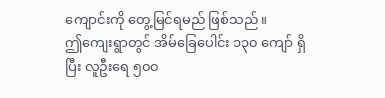ကျောင်းကို တွေ့မြင်ရမည် ဖြစ်သည်။
ဤကျေးရွာတွင် အိမ်ခြေပေါင်း ၁၃၀ ကျော် ရှိပြီး လူဦးရေ ၅၀၀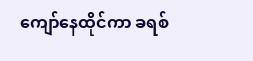ကျော်နေထိုင်ကာ ခရစ်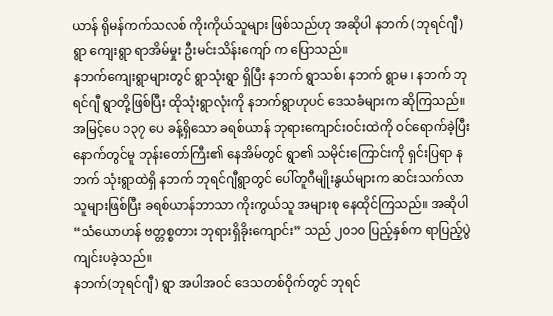ယာန် ရိုမန်ကက်သလစ် ကိုးကိုယ်သူများ ဖြစ်သည်ဟု အဆိုပါ နဘက် (ဘုရင်ဂျီ) ရွာ ကျေးရွာ ရာအိမ်မှုး ဦးမင်းသိန်းကျော် က ပြောသည်။
နဘက်ကျေးရွာများတွင် ရွာသုံးရွာ ရှိပြီး နဘက် ရွာသစ်၊ နဘက် ရွာမ ၊ နဘက် ဘုရင်ဂျီ ရွာတို့ဖြစ်ပြီး ထိုသုံးရွာလုံးကို နဘက်ရွာဟုပင် ဒေသခံများက ဆိုကြသည်။
အမြင့်ပေ ၁၃၇ ပေ ခန့်ရှိသော ခရစ်ယာန် ဘုရားကျောင်းဝင်းထဲကို ဝင်ရောက်ခဲ့ပြီးနောက်တွင်မူ ဘုန်းတော်ကြီး၏ နေအိမ်တွင် ရွာ၏ သမိုင်းကြောင်းကို ရှင်းပြရာ နဘက် သုံးရွာထဲရှိ နဘက် ဘုရင်ဂျီရွာတွင် ပေါ်တူဂီမျိုးနွယ်များက ဆင်းသက်လာသူများဖြစ်ပြီး ခရစ်ယာန်ဘာသာ ကိုးကွယ်သူ အများစု နေထိုင်ကြသည်။ အဆိုပါ “သံယောဟန် ဗတ္တစ္စတား ဘုရားရှိခိုးကျောင်း” သည် ၂၀၁၀ ပြည့်နှစ်က ရာပြည့်ပွဲ ကျင်းပခဲ့သည်။
နဘက်(ဘုရင်ဂျီ) ရွာ အပါအဝင် ဒေသတစ်ဝိုက်တွင် ဘုရင်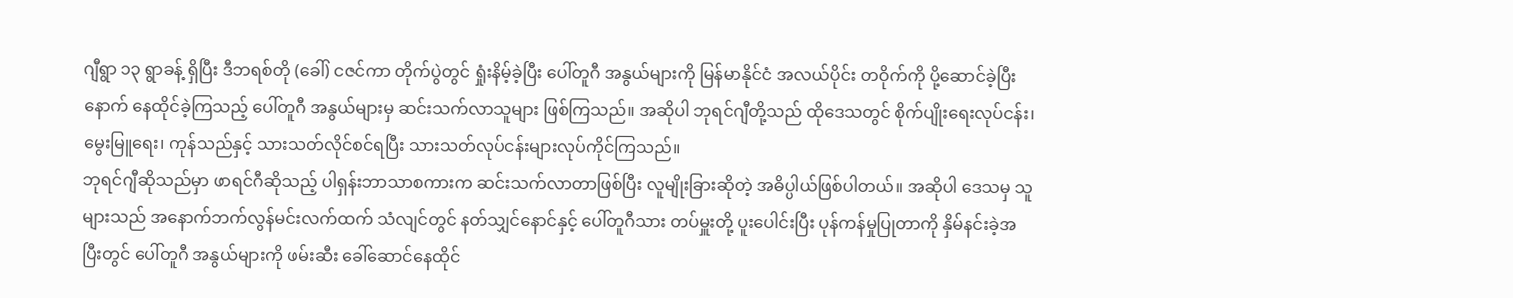ဂျီရွာ ၁၃ ရွာခန့် ရှိပြီး ဒီဘရစ်တို (ခေါ်) ငဇင်ကာ တိုက်ပွဲတွင် ရှုံးနိမ့်ခဲ့ပြီး ပေါ်တူဂီ အနွယ်များကို မြန်မာနိုင်ငံ အလယ်ပိုင်း တဝိုက်ကို ပို့ဆောင်ခဲ့ပြီးနောက် နေထိုင်ခဲ့ကြသည့် ပေါ်တူဂီ အနွယ်များမှ ဆင်းသက်လာသူများ ဖြစ်ကြသည်။ အဆိုပါ ဘုရင်ဂျီတို့သည် ထိုဒေသတွင် စိုက်ပျိုးရေးလုပ်ငန်း၊ မွေးမြူရေး၊ ကုန်သည်နှင့် သားသတ်လိုင်စင်ရပြီး သားသတ်လုပ်ငန်းများလုပ်ကိုင်ကြသည်။
ဘုရင်ဂျီဆိုသည်မှာ ဖာရင်ဂီဆိုသည့် ပါရှန်းဘာသာစကားက ဆင်းသက်လာတာဖြစ်ပြီး လူမျိုးခြားဆိုတဲ့ အဓိပ္ပါယ်ဖြစ်ပါတယ်။ အဆိုပါ ဒေသမှ သူများသည် အနောက်ဘက်လွန်မင်းလက်ထက် သံလျင်တွင် နတ်သျှင်နောင်နှင့် ပေါ်တူဂီသား တပ်မှူးတို့ ပူးပေါင်းပြီး ပုန်ကန်မှုပြုတာကို နှိမ်နင်းခဲ့အပြီးတွင် ပေါ်တူဂီ အနွယ်များကို ဖမ်းဆီး ခေါ်ဆောင်နေထိုင်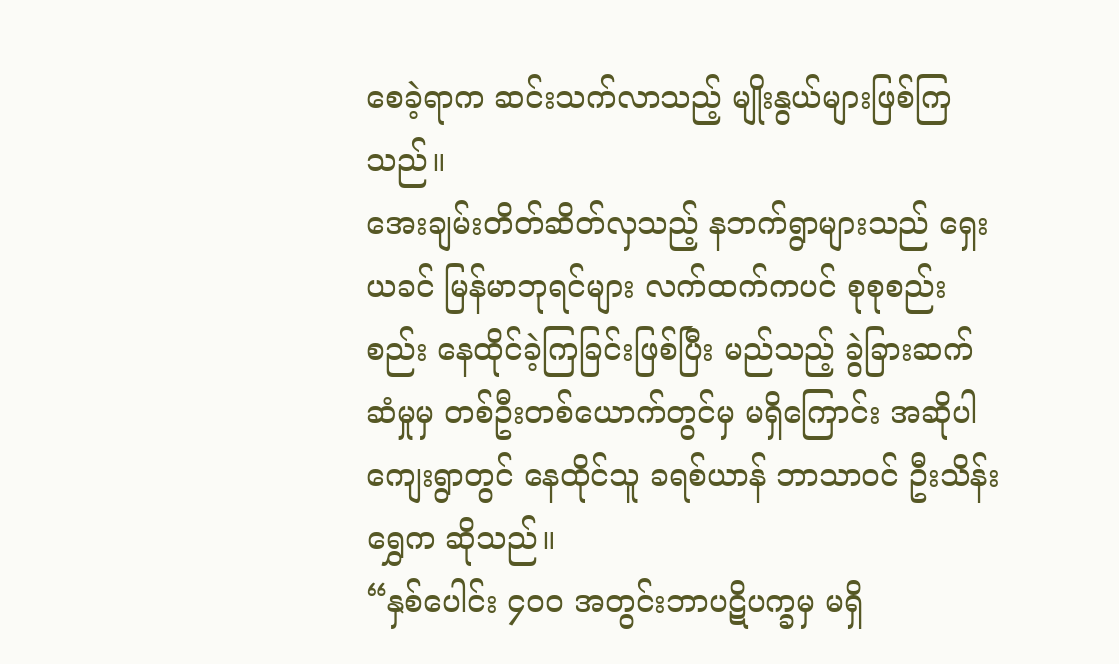စေခဲ့ရာက ဆင်းသက်လာသည့် မျိုးနွယ်များဖြစ်ကြသည်။
အေးချမ်းတိတ်ဆိတ်လှသည့် နဘက်ရွာများသည် ရှေးယခင် မြန်မာဘုရင်များ လက်ထက်ကပင် စုစုစည်းစည်း နေထိုင်ခဲ့ကြခြင်းဖြစ်ပြီး မည်သည့် ခွဲခြားဆက်ဆံမှုမှ တစ်ဦးတစ်ယောက်တွင်မှ မရှိကြောင်း အဆိုပါ ကျေးရွာတွင် နေထိုင်သူ ခရစ်ယာန် ဘာသာဝင် ဦးသိန်းရွှေက ဆိုသည်။
“နှစ်ပေါင်း ၄၀၀ အတွင်းဘာပဋိပက္ခမှ မရှိ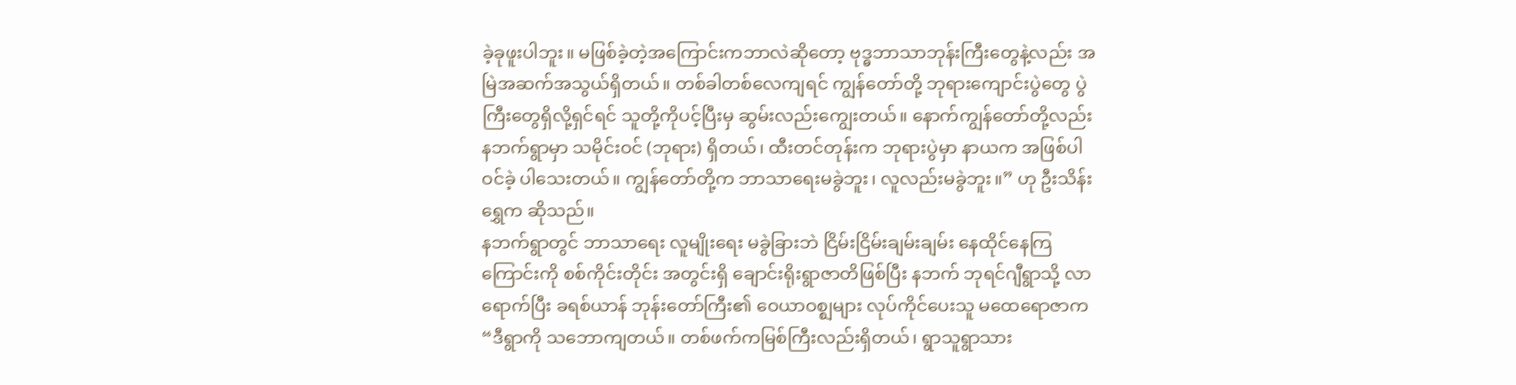ခဲ့ခုဖူးပါဘူး။ မဖြစ်ခဲ့တဲ့အကြောင်းကဘာလဲဆိုတော့ ဗုဒ္ဓဘာသာဘုန်းကြီးတွေနဲ့လည်း အမြဲအဆက်အသွယ်ရှိတယ်။ တစ်ခါတစ်လေကျရင် ကျွန်တော်တို့ ဘုရားကျောင်းပွဲတွေ ပွဲကြီးတွေရှိလို့ရှင်ရင် သူတို့ကိုပင့်ပြီးမှ ဆွမ်းလည်းကျွေးတယ်။ နောက်ကျွန်တော်တို့လည်း နဘက်ရွာမှာ သမိုင်းဝင် (ဘုရား) ရှိတယ်၊ ထီးတင်တုန်းက ဘုရားပွဲမှာ နာယက အဖြစ်ပါဝင်ခဲ့ ပါသေးတယ်။ ကျွန်တော်တို့က ဘာသာရေးမခွဲဘူး၊ လူလည်းမခွဲဘူး။” ဟု ဦးသိန်းရွှေက ဆိုသည်။
နဘက်ရွာတွင် ဘာသာရေး လူမျိုးရေး မခွဲခြားဘဲ ငြိမ်းငြိမ်းချမ်းချမ်း နေထိုင်နေကြကြောင်းကို စစ်ကိုင်းတိုင်း အတွင်းရှိ ချောင်းရိုးရွာဇာတိဖြစ်ပြီး နဘက် ဘုရင်ဂျီရွာသို့ လာရောက်ပြီး ခရစ်ယာန် ဘုန်းတော်ကြီး၏ ဝေယာဝစ္ဈများ လုပ်ကိုင်ပေးသူ မထေရောဇာက “ဒီရွာကို သဘောကျတယ်။ တစ်ဖက်ကမြစ်ကြီးလည်းရှိတယ်၊ ရွာသူရွာသား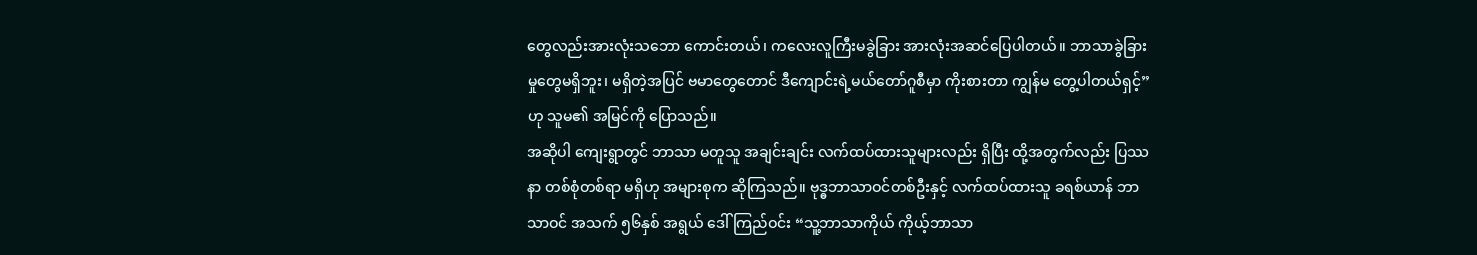တွေလည်းအားလုံးသဘော ကောင်းတယ်၊ ကလေးလူကြီးမခွဲခြား အားလုံးအဆင်ပြေပါတယ်။ ဘာသာခွဲခြားမှုတွေမရှိဘူး၊ မရှိတဲ့အပြင် ဗမာတွေတောင် ဒီကျောင်းရဲ့မယ်တော်ဂူစီမှာ ကိုးစားတာ ကျွန်မ တွေ့ပါတယ်ရှင့်” ဟု သူမ၏ အမြင်ကို ပြောသည်။
အဆိုပါ ကျေးရွာတွင် ဘာသာ မတူသူ အချင်းချင်း လက်ထပ်ထားသူများလည်း ရှိပြီး ထို့အတွက်လည်း ပြဿနာ တစ်စုံတစ်ရာ မရှိဟု အများစုက ဆိုကြသည်။ ဗုဒ္ဓဘာသာဝင်တစ်ဦးနှင့် လက်ထပ်ထားသူ ခရစ်ယာန် ဘာသာဝင် အသက် ၅၆နှစ် အရွယ် ဒေါ်ကြည်ဝင်း “သူ့ဘာသာကိုယ် ကိုယ့်ဘာသာ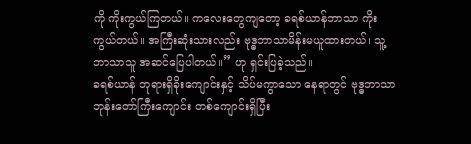ကို ကိုးကွယ်ကြတယ်။ ကလေးတွေကျတော့ ခရစ်ယာန်ဘာသာ ကိုးကွယ်တယ်။ အကြီးဆုံးသားလည်း ဗုဒ္ဓဘာသာမိန်းမယူထားတယ်၊ သူ့ဘာသာသူ အဆင်ပြေပါတယ်။” ဟု ရှင်းပြခဲ့သည်။
ခရစ်ယာန် ဘုရားရှိခိုးကျောင်းနှင့် သိပ်မကွာသော နေရာတွင် ဗုဒ္ဓဘာသာ ဘုန်းတော်ကြီးကျောင်း တစ်ကျောင်းရှိပြီး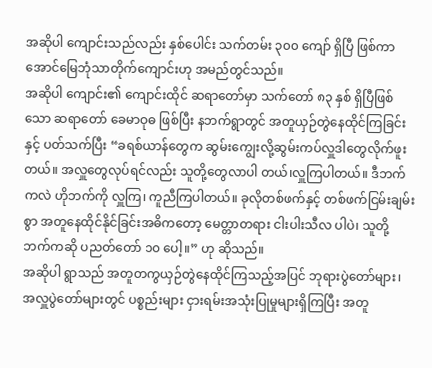အဆိုပါ ကျောင်းသည်လည်း နှစ်ပေါင်း သက်တမ်း ၃၀၀ ကျော် ရှိပြီ ဖြစ်ကာ အောင်မြေဘုံသာတိုက်ကျောင်းဟု အမည်တွင်သည်။
အဆိုပါ ကျောင်း၏ ကျောင်းထိုင် ဆရာတော်မှာ သက်တော် ၈၃ နှစ် ရှိပြီဖြစ်သော ဆရာတော် ခေမာဝုဓ ဖြစ်ပြီး နဘက်ရွာတွင် အတူယှဉ်တွဲနေထိုင်ကြခြင်းနှင့် ပတ်သက်ပြီး “ခရစ်ယာန်တွေက ဆွမ်းကျွေးလို့ဆွမ်းကပ်လှူဒါတွေလိုက်ဖူးတယ်။ အလှူတွေလုပ်ရင်လည်း သူတို့တွေလာပါ တယ်၊လှူကြပါတယ်။ ဒီဘက်ကလဲ ဟိုဘက်ကို လှူကြ၊ ကူညီကြပါတယ်။ ခုလိုတစ်ဖက်နှင့် တစ်ဖက်ငြမ်းချမ်းစွာ အတူနေထိုင်နိုင်ခြင်းအဓိကတော့ မေတ္တာတရား ငါးပါးသီလ ပါပဲ၊ သူတို့ဘက်ကဆို ပညတ်တော် ၁၀ ပေါ့။” ဟု ဆိုသည်။
အဆိုပါ ရွာသည် အတူတကွယှဉ်တွဲနေထိုင်ကြသည့်အပြင် ဘုရားပွဲတော်များ၊ အလှူပွဲတော်များတွင် ပစ္စည်းများ ငှားရမ်းအသုံးပြုမှုများရှိကြပြီး အတူ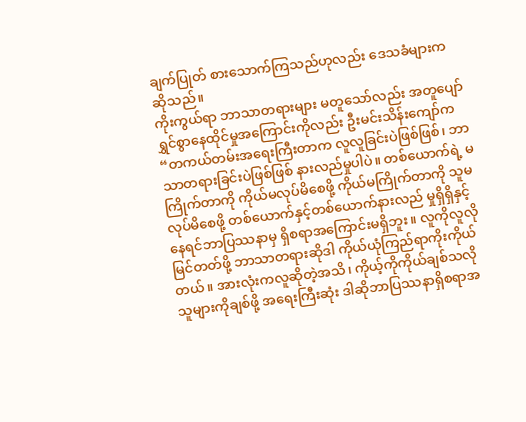ချက်ပြုတ် စားသောက်ကြသည်ဟုလည်း ဒေသခံများက ဆိုသည်။
ကိုးကွယ်ရာ ဘာသာတရားများ မတူသော်လည်း အတူပျော်ရွှင်စွာနေထိုင်မှုအကြောင်းကိုလည်း ဦးမင်းသိန်းကျော်က “တကယ်တမ်းအရေးကြီးတာက လူလူခြင်းပဲဖြစ်ဖြစ်၊ ဘာသာတရားခြင်းပဲဖြစ်ဖြစ် နားလည်မှုပါပဲ။ တစ်ယောက်ရဲ့ မကြိုက်တာကို ကိုယ်မလုပ်မိစေဖို့ ကိုယ်မကြိုက်တာကို သူမလုပ်မိစေဖို့ တစ်ယောက်နှင့်တစ်ယောက်နားလည် မှုရှိရှိနှင့် နေရင်ဘာပြဿနာမှ ရှိစရာအကြောင်းမရှိဘူး။ လူကိုလူလိုမြင်တတ်ဖို့ ဘာသာတရားဆိုဒါ ကိုယ်ယုံကြည်ရာကိုးကိုယ်တယ်။ အားလုံးကလူဆိုတဲ့အသိ၊ ကိုယ့်ကိုကိုယ်ချစ်သလို သူများကိုချစ်ဖို့ အရေးကြီးဆုံး ဒါဆိုဘာပြဿနာရှိစရာအ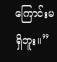ကြောင်းမရှိဘူး။”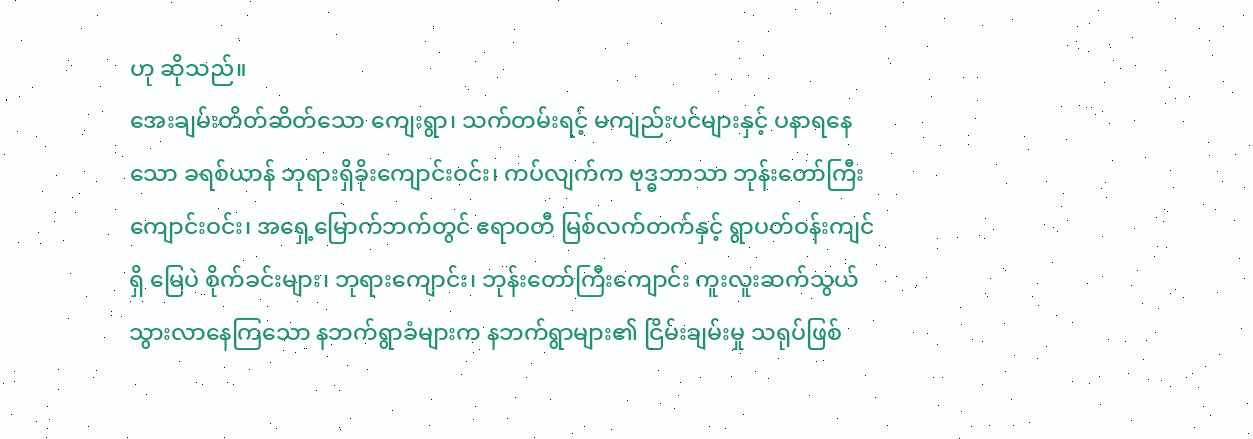ဟု ဆိုသည်။
အေးချမ်းတိတ်ဆိတ်သော ကျေးရွာ၊ သက်တမ်းရင့် မကျည်းပင်များနှင့် ပနာရနေသော ခရစ်ယာန် ဘုရားရှိခိုးကျောင်းဝင်း၊ ကပ်လျက်က ဗုဒ္ဓဘာသာ ဘုန်းတော်ကြီးကျောင်းဝင်း၊ အရှေ့မြောက်ဘက်တွင် ဧရာဝတီ မြစ်လက်တက်နှင့် ရွာပတ်ဝန်းကျင်ရှိ မြေပဲ စိုက်ခင်းများ၊ ဘုရားကျောင်း၊ ဘုန်းတော်ကြီးကျောင်း ကူးလူးဆက်သွယ်သွားလာနေကြသော နဘက်ရွာခံများက နဘက်ရွာများ၏ ငြိမ်းချမ်းမှု သရုပ်ဖြစ်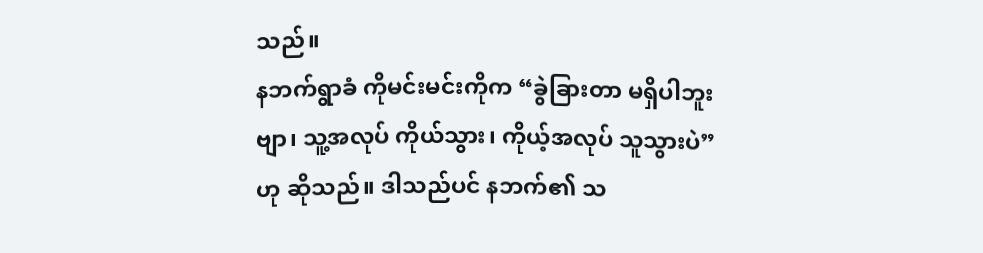သည်။
နဘက်ရွာခံ ကိုမင်းမင်းကိုက “ခွဲခြားတာ မရှိပါဘူးဗျာ၊ သူ့အလုပ် ကိုယ်သွား၊ ကိုယ့်အလုပ် သူသွားပဲ” ဟု ဆိုသည်။ ဒါသည်ပင် နဘက်၏ သ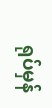ရုပ်မှန်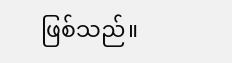ဖြစ်သည်။